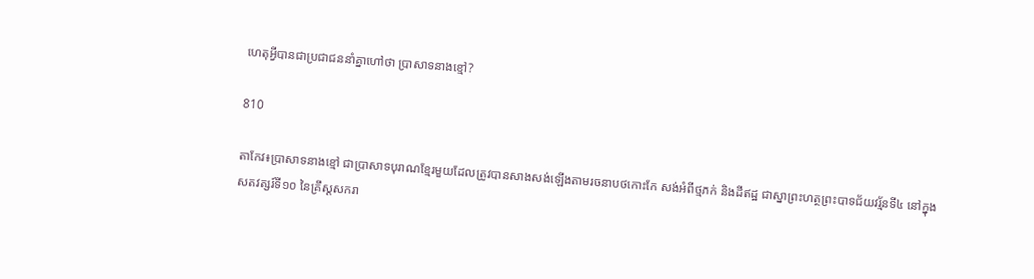ហេតុអ្វីបានជាប្រជាជននាំគ្នាហៅថា ប្រាសាទនាងខ្មៅ?

810

តាកែវ៖ប្រាសាទនាងខ្មៅ ជាប្រាសាទបុរាណខ្មែរមួយដែលត្រូវបានសាងសង់ឡើងតាមរចនាបថកោះកែ សង់អំពីថ្មភក់ និងដីឥដ្ឋ ជាស្នាព្រះហត្ថព្រះបាទជ័យវរ្ម័នទី៤ នៅក្នុងសតវត្សរ៍ទី១០ នៃគ្រឹស្តសករា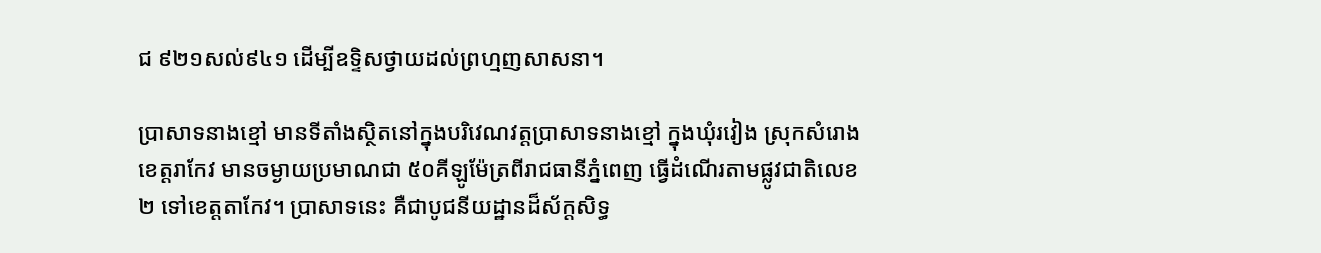ជ ៩២១សល់៩៤១ ដើម្បីឧទ្ទិសថ្វាយដល់ព្រហ្មញសាសនា។

ប្រាសាទនាងខ្មៅ មានទីតាំងស្ថិតនៅក្នុងបរិវេណវត្តប្រាសាទនាងខ្មៅ ក្នុងឃុំរវៀង ស្រុកសំរោង ខេត្តរាកែវ មានចម្ងាយប្រមាណជា ៥០គីឡូម៉ែត្រពីរាជធានីភ្នំពេញ ធ្វើដំណើរតាមផ្លូវជាតិលេខ២ ទៅខេត្តតាកែវ។ ប្រាសាទនេះ គឺជាបូជនីយដ្ឋានដ៏ស័ក្តសិទ្ធ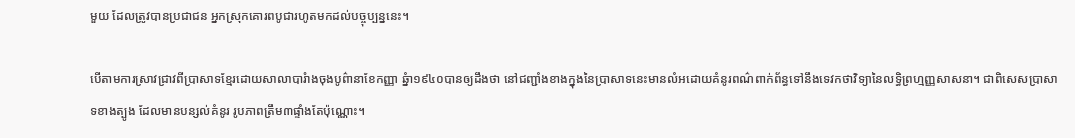មួយ ដែលត្រូវបានប្រជាជន អ្នកស្រុកគោរពបូជារហូតមកដល់បច្ចុប្បន្ននេះ។

បើតាមការស្រាវជ្រាវពីប្រាសាទខ្មែរដោយសាលាបារំាងចុងបូព៌ានាខែកញ្ញា ឆ្នំា១៩៤០បានឲ្យដឹងថា នៅជញ្ជាំងខាងក្នុងនៃប្រាសាទនេះមានលំអដោយគំនូរពណ៌ពាក់ព័ន្ធទៅនឹងទេវកថាវិទ្យានៃលទ្ធិព្រហ្មញ្ញសាសនា។ ជាពិសេសប្រាសាទខាងត្បូង ដែលមានបន្សល់គំនូរ រូបភាពត្រឹម៣ផ្ទាំងតែប៉ុណ្ណោះ។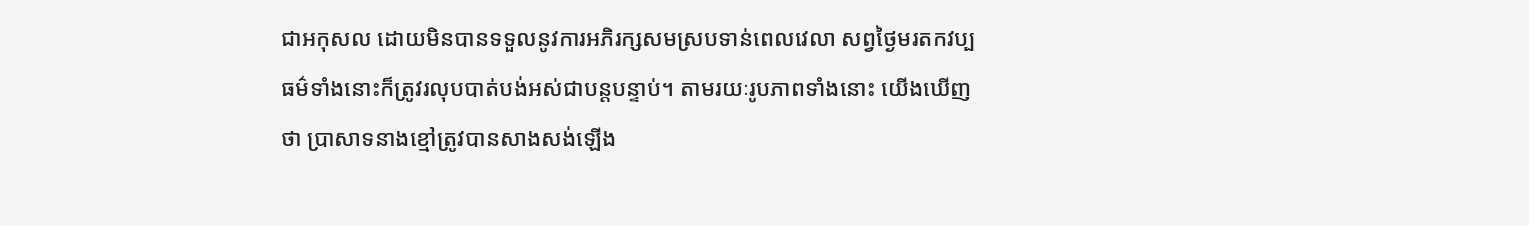ជាអកុសល ដោយមិនបានទទួលនូវការអភិរក្សសមស្របទាន់ពេលវេលា សព្វថ្ងៃមរតកវប្បធម៌ទាំងនោះក៏ត្រូវរលុបបាត់បង់អស់ជាបន្ដបន្ទាប់។ តាមរយៈរូបភាពទាំងនោះ យើងឃើញថា ប្រាសាទនាងខ្មៅត្រូវបានសាងសង់ឡើង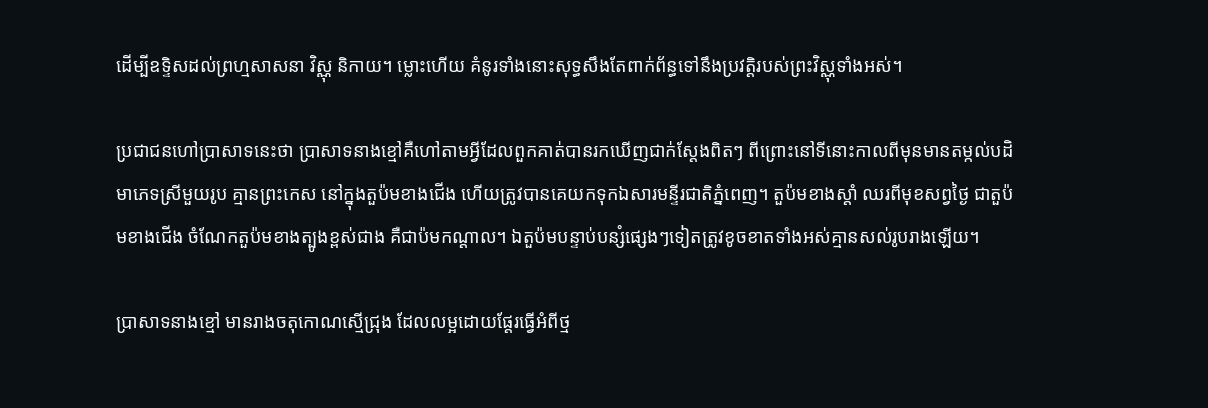ដើម្បីឧទ្ទិសដល់ព្រហ្មសាសនា វិស្ណុ និកាយ។ ម្លោះហើយ គំនូរទាំងនោះសុទ្ធសឹងតែពាក់ព័ន្ធទៅនឹងប្រវត្តិរបស់ព្រះវិស្ណុទាំងអស់។

ប្រជាជនហៅប្រាសាទនេះថា ប្រាសាទនាងខ្មៅគឺហៅតាមអ្វីដែលពួកគាត់បានរកឃើញជាក់ស្តែងពិតៗ ពីព្រោះនៅទីនោះកាលពីមុនមានតម្កល់បដិមាភេទស្រីមួយរូប គ្មានព្រះកេស នៅក្នុងតួប៉មខាងជើង ហើយត្រូវបានគេយកទុកឯសារមន្ទីរជាតិភ្នំពេញ។ តួប៉មខាងស្តាំ ឈរពីមុខសព្វថ្ងៃ ជាតួប៉មខាងជើង ចំណែកតួប៉មខាងត្បូងខ្ពស់ជាង គឺជាប៉មកណ្តាល។ ឯតួប៉មបន្ទាប់បន្សំផ្សេងៗទៀតត្រូវខូចខាតទាំងអស់គ្មានសល់រូបរាងឡើយ។

ប្រាសាទនាងខ្មៅ មានរាងចតុកោណស្មើជ្រុង ដែលលម្អដោយផ្តែរធ្វើអំពីថ្ម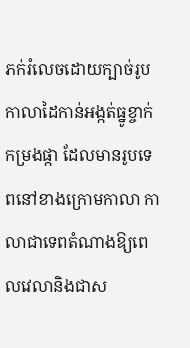ភក់រំលេចដោយក្បាច់រូបកាលាដៃកាន់អង្កត់ធ្នូខ្ចាក់កម្រងផ្កា ដែលមានរូបទេពនៅខាងក្រោមកាលា កាលាជាទេពតំណាងឱ្យពេលវេលានិងជាស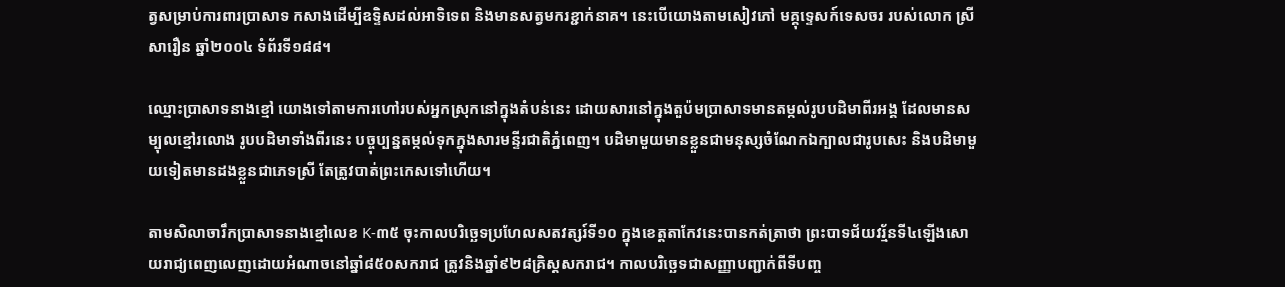ត្វសម្រាប់ការពារប្រាសាទ កសាងដើម្បីឧទ្ទិសដល់អាទិទេព និងមានសត្វមករខ្ជាក់នាគ។ នេះបើយោងតាមសៀវភៅ មគ្គុទ្ទេសក៍ទេសចរ របស់លោក ស្រី សារឿន ឆ្នាំ២០០៤ ទំព័រទី១៨៨។

ឈ្មោះប្រាសាទនាងខ្មៅ យោងទៅតាមការហៅរបស់អ្នកស្រុកនៅក្នុងតំបន់នេះ ដោយសារនៅក្នុងតួប៉មប្រាសាទមានតម្កល់រូបបដិមាពីរអង្គ ដែលមានសម្បុលខ្មៅរលោង រូបបដិមាទាំងពីរនេះ បច្ចុប្បន្នតម្កល់ទុកក្នុងសារមន្ទីរជាតិភ្នំពេញ។ បដិមាមួយមានខ្លួនជាមនុស្សចំណែកឯក្បាលជារូបសេះ និងបដិមាមួយទៀតមានដងខ្លួនជាភេទស្រី តែត្រូវបាត់ព្រះកេសទៅហើយ។

តាមសិលាចារឹកប្រាសាទនាងខ្មៅលេខ K-៣៥ ចុះកាលបរិច្ឆេទប្រហែលសតវត្សរ៍ទី១០ ក្នុងខេត្តតាកែវនេះបានកត់ត្រាថា ព្រះបាទជ័យវរ្ម័នទី៤ឡើងសោយរាជ្យពេញលេញដោយអំណាចនៅឆ្នាំ៨៥០សករាជ ត្រូវនិងឆ្នាំ៩២៨គ្រិស្តសករាជ។ កាលបរិច្ឆេទជាសញ្ញាបញ្ជាក់ពីទីបញ្ច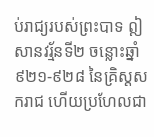ប់រាជ្យរបស់ព្រះបាទ ឦសានវរ្ម័នទី២ ចន្លោះឆ្នាំ៩២១-៩២៨ នៃគ្រិស្តសករាជ ហើយប្រហែលជា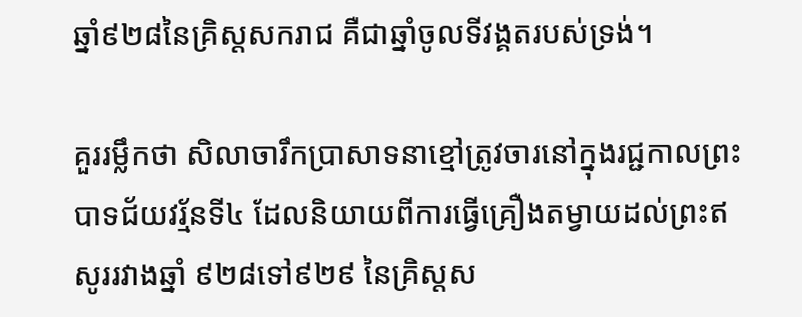ឆ្នាំ៩២៨នៃគ្រិស្តសករាជ គឺជាឆ្នាំចូលទីវង្គតរបស់ទ្រង់។

គួររម្លឹកថា សិលាចារឹកប្រាសាទនាខ្មៅត្រូវចារនៅក្នុងរជ្ជកាលព្រះបាទជ័យវរ្ម័នទី៤ ដែលនិយាយពីការធ្វើគ្រឿងតម្វាយដល់ព្រះឥសូររវាងឆ្នាំ ៩២៨ទៅ៩២៩ នៃគ្រិស្តស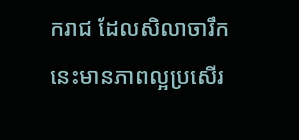ករាជ ដែលសិលាចារឹកនេះមានភាពល្អប្រសើរ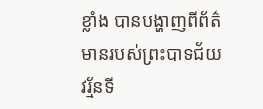ខ្លាំង បានបង្ហាញពីព័ត៌មានរបស់ព្រះបាទជ័យវរ្ម័នទី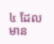៤ ដែលមាន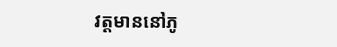វត្តមាននៅភូ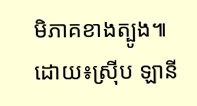មិភាគខាងត្បូង៕ ដោយ៖ស្រ៊ីប ឡានី